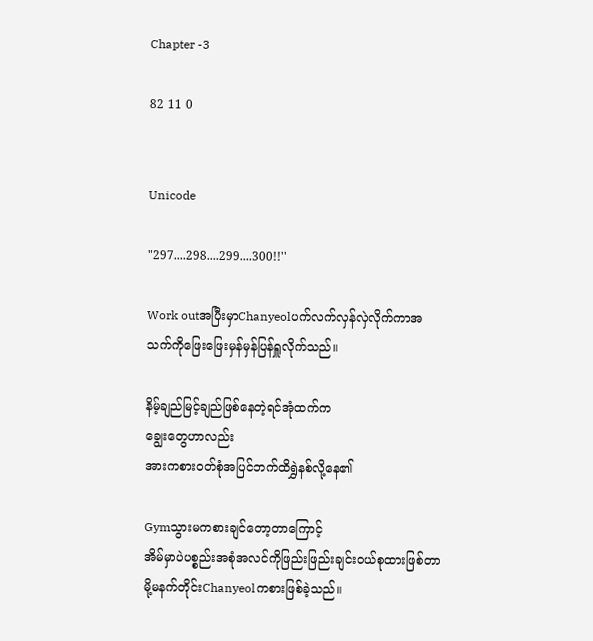Chapter -3

82 11 0


Unicode

"297....298....299....300!!''

Work outအပြီးမှာChanyeolပက်လက်လှန်လှဲလိုက်ကာအသက်ကိုဖြေးဖြေးမှန်မှန်ပြန်ရှူလိုက်သည်။

နိမ့်ချည်မြင့်ချည်ဖြစ်နေတဲ့ရင်အုံထက်က
ချွေးတွေဟာလည်း
အားကစားဝတ်စုံအပြင်ဘက်ထိရွှဲနစ်လို့နေ၏

Gymသွားမကစားချင်တော့တာကြောင့်
အိမ်မှာပဲပစ္စည်းအစုံအလင်ကိုဖြည်းဖြည်းချင်းဝယ်စုထားဖြစ်တာမို့မနက်တိုင်းChanyeolကစားဖြစ်ခဲ့သည်။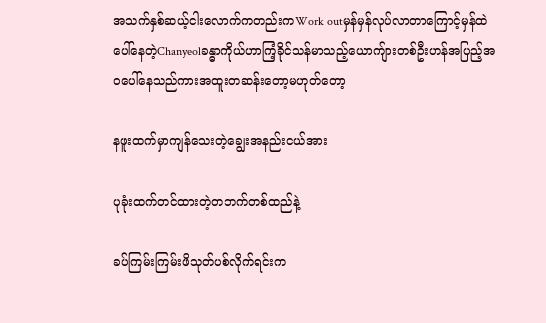အသက်နှစ်ဆယ့်ငါးလောက်ကတည်းကWork outမှန်မှန်လုပ်လာတာကြောင့်မှန်ထဲပေါ်နေတဲ့Chanyeolခန္ဓာကိုယ်ဟာကြံ့ခိုင်သန်မာသည့်ယောကျ်ားတစ်ဦးဟန်အပြည့်အဝပေါ်နေသည်ကားအထူးတဆန်းတော့မဟုတ်တော့

နဖူးထက်မှာကျန်သေးတဲ့ချွေးအနည်းငယ်အား

ပုခုံးထက်တင်ထားတဲ့တဘက်တစ်ထည်နဲ့

ခပ်ကြမ်းကြမ်းဖိသုတ်ပစ်လိုက်ရင်းက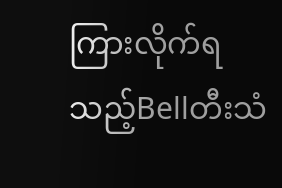ကြားလိုက်ရသည့်Bellတီးသံ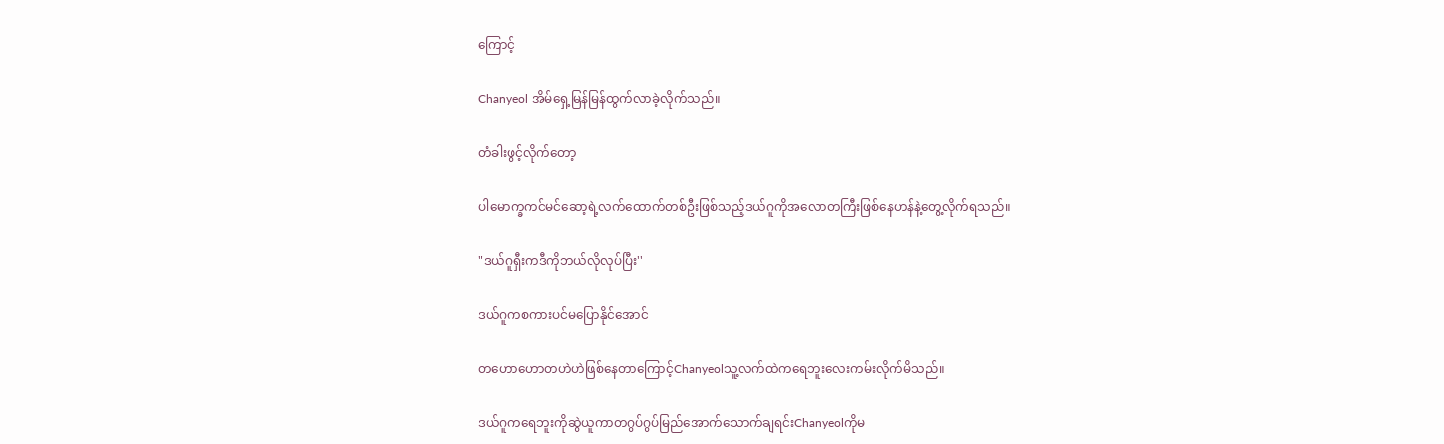ကြောင့်

Chanyeol အိမ်ရှေ့မြန်မြန်ထွက်လာခဲ့လိုက်သည်။

တံခါးဖွင့်လိုက်တော့

ပါမောက္ခကင်မင်ဆော့ရဲ့လက်ထောက်တစ်ဦးဖြစ်သည့်ဒယ်ဂူကိုအလောတကြီးဖြစ်နေဟန်နဲ့တွေ့လိုက်ရသည်။

"ဒယ်ဂူရှီးကဒီကိုဘယ်လိုလုပ်ပြီး''

ဒယ်ဂူကစကားပင်မပြောနိုင်အောင်

တဟောဟောတဟဲဟဲဖြစ်နေတာကြောင့်Chanyeolသူ့လက်ထဲကရေဘူးလေးကမ်းလိုက်မိသည်။

ဒယ်ဂူကရေဘူးကိုဆွဲယူကာတဂွပ်ဂွပ်မြည်အောက်သောက်ချရင်းChanyeolကိုမ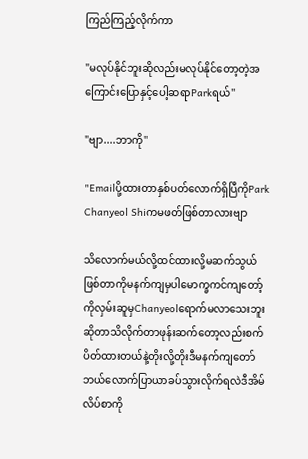ကြည်ကြည့်လိုက်ကာ

"မလုပ်နိုင်ဘူးဆိုလည်းမလုပ်နိုင်တော့တဲ့အကြောင်းပြောနှင့်ပေါ့ဆရာParkရယ်''

"ဗျာ....ဘာကို''

"Emailပို့ထားတာနှစ်ပတ်လောက်ရှိပြီကိုPark Chanyeol Shiကမဖတ်ဖြစ်တာလားဗျာ

သိလောက်မယ်လို့ထင်ထားလို့မဆက်သွယ်ဖြစ်တာကိုမနက်ကျမှပါမောက္ခကင်ကျတော့်ကိုလှမ်းဆူမှChanyeolရောက်မလာသေးဘူးဆိုတာသိလိုက်တာဖုန်းဆက်တော့လည်းစက်ပိတ်ထားတယ်နဲ့တိုးလို့တိုးဒီမနက်ကျတော်ဘယ်လောက်ပြာယာခပ်သွားလိုက်ရလဲဒီအိမ်လိပ်စာကို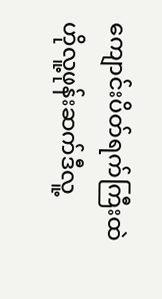ကျောင်းပိတ်ရက်ကြီးထဲဟိုလူ့ဖုန်းဆက်ဒီလူ့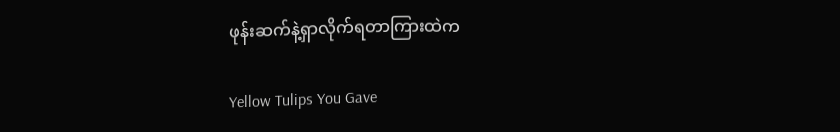ဖုန်းဆက်နဲ့ရှာလိုက်ရတာကြားထဲက

Yellow Tulips You Gave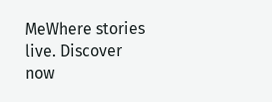MeWhere stories live. Discover now